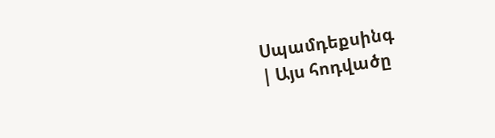Սպամդեքսինգ
| Այս հոդվածը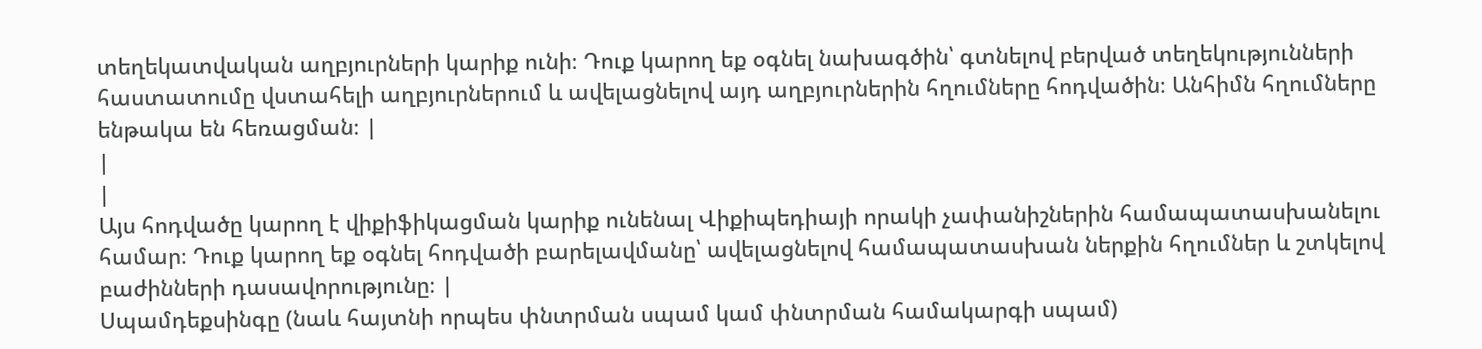տեղեկատվական աղբյուրների կարիք ունի։ Դուք կարող եք օգնել նախագծին՝ գտնելով բերված տեղեկությունների հաստատումը վստահելի աղբյուրներում և ավելացնելով այդ աղբյուրներին հղումները հոդվածին։ Անհիմն հղումները ենթակա են հեռացման։ |
|
|
Այս հոդվածը կարող է վիքիֆիկացման կարիք ունենալ Վիքիպեդիայի որակի չափանիշներին համապատասխանելու համար։ Դուք կարող եք օգնել հոդվածի բարելավմանը՝ ավելացնելով համապատասխան ներքին հղումներ և շտկելով բաժինների դասավորությունը։ |
Սպամդեքսինգը (նաև հայտնի որպես փնտրման սպամ կամ փնտրման համակարգի սպամ)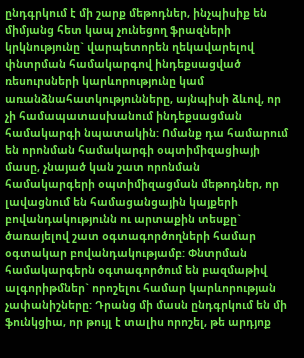ընդգրկում է մի շարք մեթոդներ, ինչպիսիք են միմյանց հետ կապ չունեցող ֆրազների կրկնությունը` վարպետորեն ղեկավարելով փնտրման համակարգով ինդեքսացված ռեսուրսների կարևորությունը կամ առանձնահատկությունները, այնպիսի ձևով, որ չի համապատասխանում ինդեքսացման համակարգի նպատակին: Ոմանք դա համարում են որոնման համակարգի օպտիմիզացիայի մասը, չնայած կան շատ որոնման համակարգերի օպտիմիզացման մեթոդներ, որ լավացնում են համացանցային կայքերի բովանդակությունն ու արտաքին տեսքը` ծառայելով շատ օգտագործողների համար օգտակար բովանդակությամբ: Փնտրման համակարգերն օգտագործում են բազմաթիվ ալգորիթմներ` որոշելու համար կարևորության չափանիշները: Դրանց մի մասն ընդգրկում են մի ֆունկցիա, որ թույլ է տալիս որոշել, թե արդյոք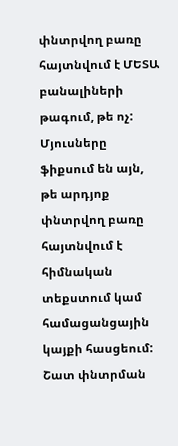փնտրվող բառը հայտնվում է ՄԵՏԱ բանալիների թագում, թե ոչ: Մյուսները ֆիքսում են այն, թե արդյոք փնտրվող բառը հայտնվում է հիմնական տեքստում կամ համացանցային կայքի հասցեում: Շատ փնտրման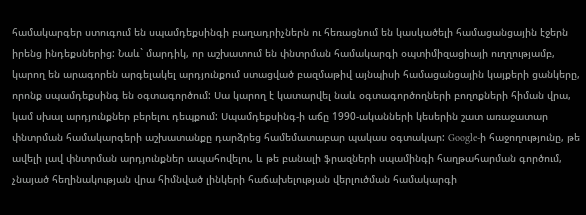համակարգեր ստուգում են սպամդեքսինգի բաղադրիչներն ու հեռացնում են կասկածելի համացանցային էջերն իրենց ինդեքսներից: Նաև` մարդիկ, որ աշխատում են փնտրման համակարգի օպտիմիզացիայի ուղղությամբ, կարող են արագորեն արգելակել արդյունքում ստացված բազմաթիվ այնպիսի համացանցային կայքերի ցանկերը, որոնք սպամդեքսինգ են օգտագործում: Սա կարող է կատարվել նաև օգտագործողների բողոքների հիման վրա, կամ սխալ արդյունքներ բերելու դեպքում: Սպամդեքսինգ-ի աճը 1990-ականների կեսերին շատ առաջատար փնտրման համակարգերի աշխատանքը դարձրեց համեմատաբար պակաս օգտակար: Google-ի հաջողությունը, թե ավելի լավ փնտրման արդյունքներ ապահովելու, և թե բանալի ֆրազների սպամինգի հաղթահարման գործում, չնայած հեղինակության վրա հիմնված լինկերի հաճախելության վերլուծման համակարգի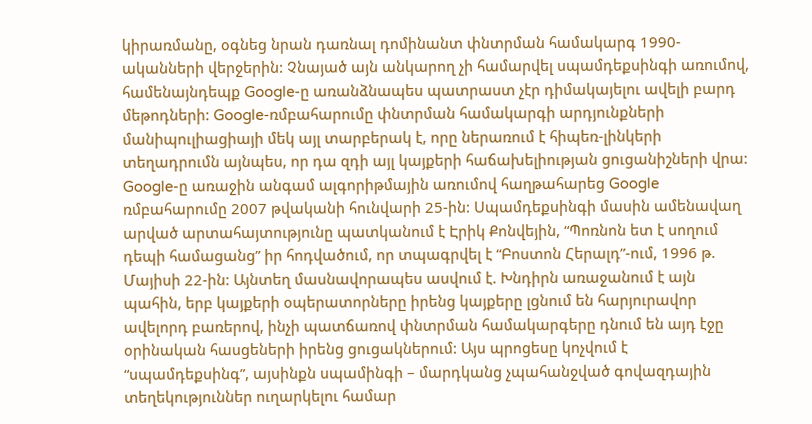կիրառմանը, օգնեց նրան դառնալ դոմինանտ փնտրման համակարգ 1990-ականների վերջերին: Չնայած այն անկարող չի համարվել սպամդեքսինգի առումով, համենայնդեպք Google-ը առանձնապես պատրաստ չէր դիմակայելու ավելի բարդ մեթոդների: Google-ռմբահարումը փնտրման համակարգի արդյունքների մանիպուլիացիայի մեկ այլ տարբերակ է, որը ներառում է հիպեռ-լինկերի տեղադրումն այնպես, որ դա զդի այլ կայքերի հաճախելիության ցուցանիշների վրա: Google-ը առաջին անգամ ալգորիթմային առումով հաղթահարեց Google ռմբահարումը 2007 թվականի հունվարի 25-ին: Սպամդեքսինգի մասին ամենավաղ արված արտահայտությունը պատկանում է Էրիկ Քոնվեյին, “Պոռնոն ետ է սողում դեպի համացանց” իր հոդվածում, որ տպագրվել է “Բոստոն Հերալդ”-ում, 1996 թ. Մայիսի 22-ին: Այնտեղ մասնավորապես ասվում է. Խնդիրն առաջանում է այն պահին, երբ կայքերի օպերատորները իրենց կայքերը լցնում են հարյուրավոր ավելորդ բառերով, ինչի պատճառով փնտրման համակարգերը դնում են այդ էջը օրինական հասցեների իրենց ցուցակներում: Այս պրոցեսը կոչվում է “սպամդեքսինգ”, այսինքն սպամինգի – մարդկանց չպահանջված գովազդային տեղեկություններ ուղարկելու համար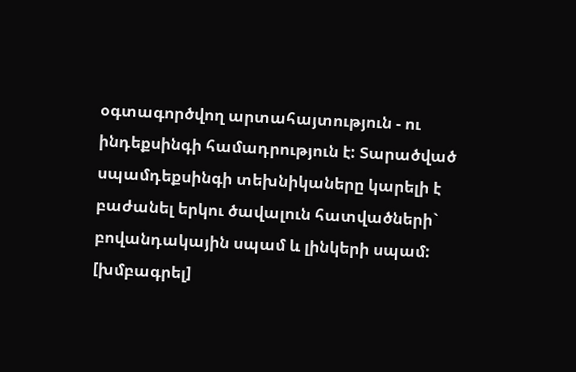օգտագործվող արտահայտություն - ու ինդեքսինգի համադրություն է: Տարածված սպամդեքսինգի տեխնիկաները կարելի է բաժանել երկու ծավալուն հատվածների` բովանդակային սպամ և լինկերի սպամ:
[խմբագրել]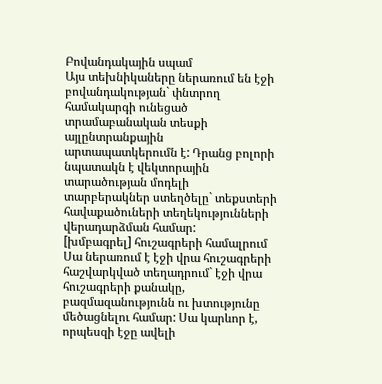Բովանդակային սպամ
Այս տեխնիկաները ներառում են էջի բովանդակության` փնտրող համակարգի ունեցած տրամաբանական տեսքի այլընտրանքային արտապատկերումն է: Դրանց բոլորի նպատակն է վեկտորային տարածության մոդելի տարբերակներ ստեղծելը` տեքստերի հավաքածուների տեղեկությունների վերադարձման համար:
[խմբագրել] հուշագրերի համալրում
Սա ներառում է էջի վրա հուշագրերի հաշվարկված տեղադրում` էջի վրա հուշագրերի քանակը, բազմազանությունն ու խտությունը մեծացնելու համար: Սա կարևոր է, որպեսզի էջը ավելի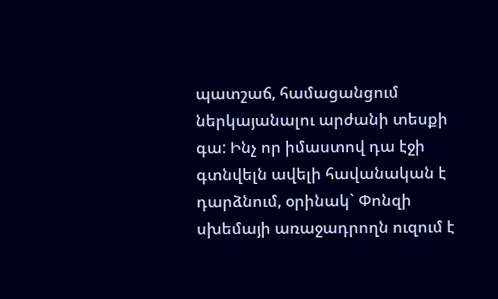պատշաճ, համացանցում ներկայանալու արժանի տեսքի գա: Ինչ որ իմաստով դա էջի գտնվելն ավելի հավանական է դարձնում, օրինակ` Փոնզի սխեմայի առաջադրողն ուզում է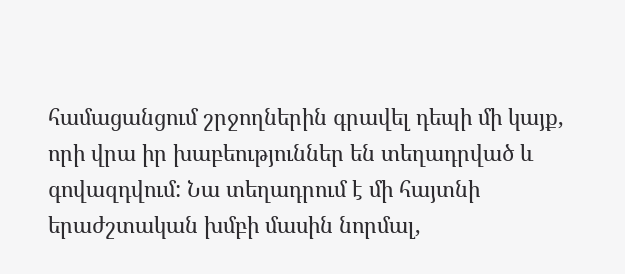համացանցում շրջողներին գրավել դեպի մի կայք, որի վրա իր խաբեություններ են տեղադրված և գովազդվում: Նա տեղադրում է մի հայտնի երաժշտական խմբի մասին նորմալ,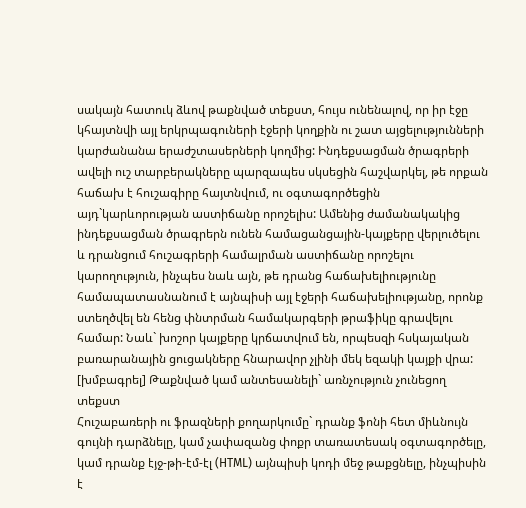սակայն հատուկ ձևով թաքնված տեքստ, հույս ունենալով, որ իր էջը կհայտնվի այլ երկրպագուների էջերի կողքին ու շատ այցելությունների կարժանանա երաժշտասերների կողմից: Ինդեքսացման ծրագրերի ավելի ուշ տարբերակները պարզապես սկսեցին հաշվարկել, թե որքան հաճախ է հուշագիրը հայտնվում, ու օգտագործեցին այդ`կարևորության աստիճանը որոշելիս: Ամենից ժամանակակից ինդեքսացման ծրագրերն ունեն համացանցային-կայքերը վերլուծելու և դրանցում հուշագրերի համալրման աստիճանը որոշելու կարողություն, ինչպես նաև այն, թե դրանց հաճախելիությունը համապատասնանում է այնպիսի այլ էջերի հաճախելիությանը, որոնք ստեղծվել են հենց փնտրման համակարգերի թրաֆիկը գրավելու համար: Նաև` խոշոր կայքերը կրճատվում են, որպեսզի հսկայական բառարանային ցուցակները հնարավոր չլինի մեկ եզակի կայքի վրա:
[խմբագրել] Թաքնված կամ անտեսանելի` առնչություն չունեցող տեքստ
Հուշաբառերի ու ֆրազների քողարկումը` դրանք ֆոնի հետ միևնույն գույնի դարձնելը, կամ չափազանց փոքր տառատեսակ օգտագործելը, կամ դրանք էյջ-թի-էմ-էլ (HTML) այնպիսի կոդի մեջ թաքցնելը, ինչպիսին է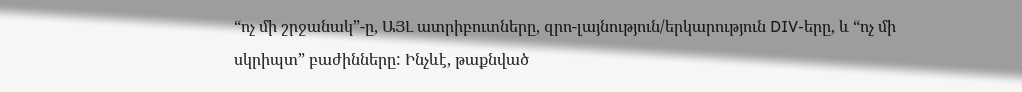“ոչ մի շրջանակ”-ը, ԱՅԼ ատրիբուտները, զրո-լայնություն/երկարություն DIV-երը, և “ոչ մի սկրիպտ” բաժինները: Ինչևէ, թաքնված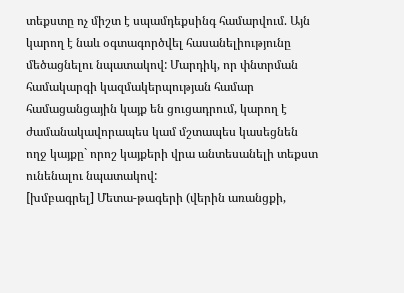տեքստը ոչ միշտ է սպամդեքսինգ համարվում. Այն կարող է նաև օգտագործվել հասանելիությունը մեծացնելու նպատակով: Մարդիկ, որ փնտրման համակարգի կազմակերպության համար համացանցային կայք են ցուցադրում, կարող է ժամանակավորապես կամ մշտապես կասեցնեն ողջ կայքը` որոշ կայքերի վրա անտեսանելի տեքստ ունենալու նպատակով:
[խմբագրել] Մետա-թագերի (վերին առանցքի,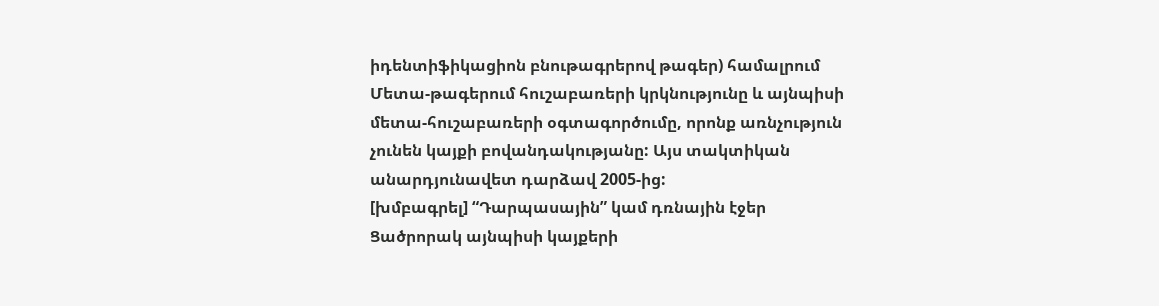իդենտիֆիկացիոն բնութագրերով թագեր) համալրում
Մետա-թագերում հուշաբառերի կրկնությունը և այնպիսի մետա-հուշաբառերի օգտագործումը, որոնք առնչություն չունեն կայքի բովանդակությանը: Այս տակտիկան անարդյունավետ դարձավ 2005-ից:
[խմբագրել] “Դարպասային” կամ դռնային էջեր
Ցածրորակ այնպիսի կայքերի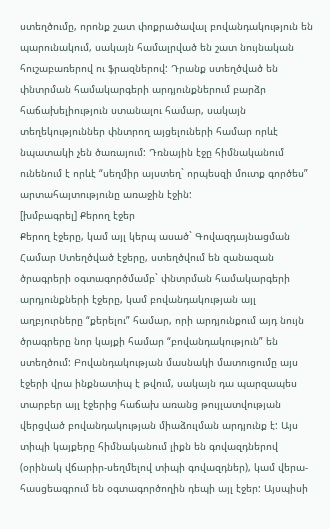ստեղծումը, որոնք շատ փոքրածավալ բովանդակություն են պարունակում, սակայն համալրված են շատ նույնական հուշաբառերով ու ֆրազներով: Դրանք ստեղծված են փնտրման համակարգերի արդյունքներում բարձր հաճախելիություն ստանալու համար, սակայն տեղեկություններ փնտրող այցելուների համար որևէ նպատակի չեն ծառայում: Դռնային էջը հիմնականում ունենում է որևէ “սեղմիր այստեղ` որպեսզի մուտք գործես” արտահայտությունը առաջին էջին:
[խմբագրել] Քերող էջեր
Քերող էջերը, կամ այլ կերպ ասած` Գովազդայնացման Համար Ստեղծված էջերը, ստեղծվում են զանազան ծրագրերի օգտագործմամբ` փնտրման համակարգերի արդյունքների էջերը, կամ բովանդակության այլ աղբյուրները “քերելու” համար, որի արդյունքում այդ նույն ծրագրերը նոր կայքի համար “բովանդակություն” են ստեղծում: Բովանդակության մասնակի մատուցումը այս էջերի վրա ինքնատիպ է թվում, սակայն դա պարզապես տարբեր այլ էջերից հաճախ առանց թույլատվության վերցված բովանդակության միաձուլման արդյունք է: Այս տիպի կայքերը հիմնականում լիքն են գովազդներով (օրինակ վճարիր-սեղմելով տիպի գովազդներ), կամ վերա-հասցեագրում են օգտագործողին դեպի այլ էջեր: Այսպիսի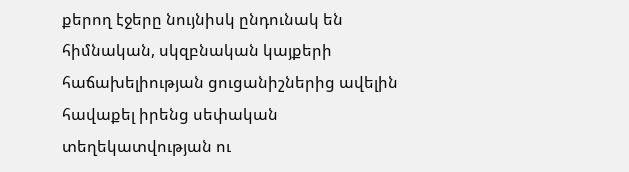քերող էջերը նույնիսկ ընդունակ են հիմնական, սկզբնական կայքերի հաճախելիության ցուցանիշներից ավելին հավաքել իրենց սեփական տեղեկատվության ու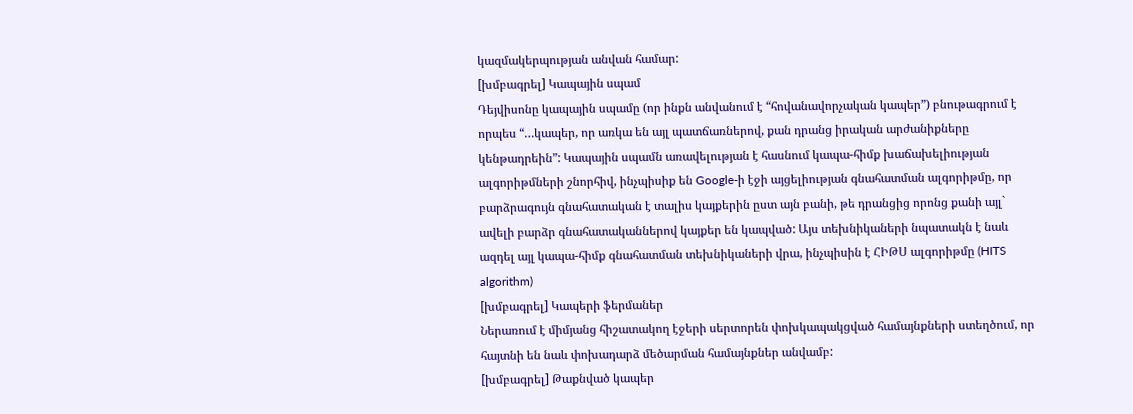կազմակերպության անվան համար:
[խմբագրել] Կապային սպամ
Դեյվիսոնը կապային սպամը (որ ինքն անվանում է “հովանավորչական կապեր”) բնութագրում է որպես “…կապեր, որ առկա են այլ պատճառներով, քան դրանց իրական արժանիքները կենթադրեին”: Կապային սպամն առավելության է հասնում կապա-հիմք խաճախելիության ալգորիթմների շնորհիվ, ինչպիսիք են Google-ի էջի այցելիության գնահատման ալգորիթմը, որ բարձրագույն գնահատական է տալիս կայքերին ըստ այն բանի, թե դրանցից որոնց քանի այլ` ավելի բարձր գնահատականներով կայքեր են կապված: Այս տեխնիկաների նպատակն է նաև ազդել այլ կապա-հիմք գնահատման տեխնիկաների վրա, ինչպիսին է ՀԻԹՍ ալգորիթմը (HITS algorithm)
[խմբագրել] Կապերի ֆերմաներ
Ներառում է միմյանց հիշատակող էջերի սերտորեն փոխկապակցված համայնքների ստեղծում, որ հայտնի են նաև փոխադարձ մեծարման համայնքներ անվամբ:
[խմբագրել] Թաքնված կապեր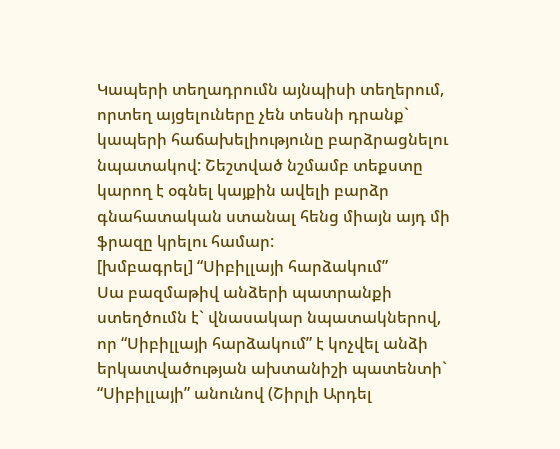Կապերի տեղադրումն այնպիսի տեղերում, որտեղ այցելուները չեն տեսնի դրանք` կապերի հաճախելիությունը բարձրացնելու նպատակով: Շեշտված նշմամբ տեքստը կարող է օգնել կայքին ավելի բարձր գնահատական ստանալ հենց միայն այդ մի ֆրազը կրելու համար:
[խմբագրել] “Սիբիլլայի հարձակում”
Սա բազմաթիվ անձերի պատրանքի ստեղծումն է` վնասակար նպատակներով, որ “Սիբիլլայի հարձակում” է կոչվել անձի երկատվածության ախտանիշի պատենտի` “Սիբիլլայի” անունով (Շիրլի Արդել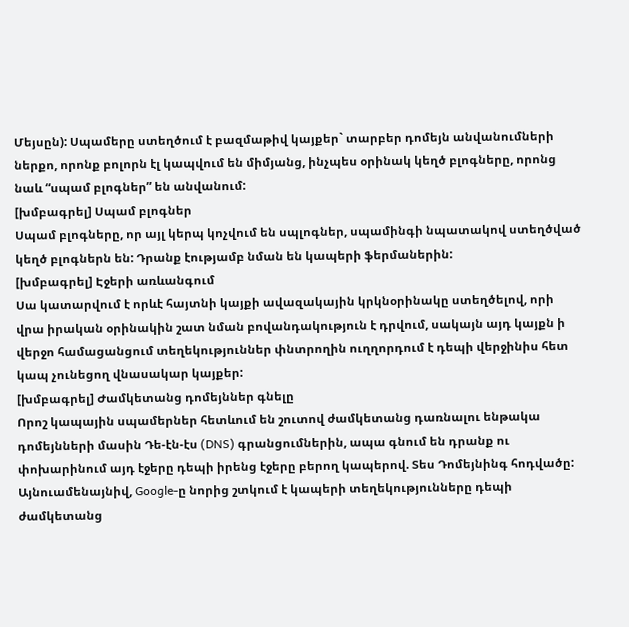Մեյսըն): Սպամերը ստեղծում է բազմաթիվ կայքեր` տարբեր դոմեյն անվանումների ներքո, որոնք բոլորն էլ կապվում են միմյանց, ինչպես օրինակ կեղծ բլոգները, որոնց նաև “սպամ բլոգներ” են անվանում:
[խմբագրել] Սպամ բլոգներ
Սպամ բլոգները, որ այլ կերպ կոչվում են սպլոգներ, սպամինգի նպատակով ստեղծված կեղծ բլոգներն են: Դրանք էությամբ նման են կապերի ֆերմաներին:
[խմբագրել] Էջերի առևանգում
Սա կատարվում է որևէ հայտնի կայքի ավազակային կրկնօրինակը ստեղծելով, որի վրա իրական օրինակին շատ նման բովանդակություն է դրվում, սակայն այդ կայքն ի վերջո համացանցում տեղեկություններ փնտրողին ուղղորդում է դեպի վերջինիս հետ կապ չունեցող վնասակար կայքեր:
[խմբագրել] Ժամկետանց դոմեյններ գնելը
Որոշ կապային սպամերներ հետևում են շուտով ժամկետանց դառնալու ենթակա դոմեյնների մասին Դե-էն-էս (DNS) գրանցումներին, ապա գնում են դրանք ու փոխարինում այդ էջերը դեպի իրենց էջերը բերող կապերով. Տես Դոմեյնինգ հոդվածը: Այնուամենայնիվ, Google-ը նորից շտկում է կապերի տեղեկությունները դեպի ժամկետանց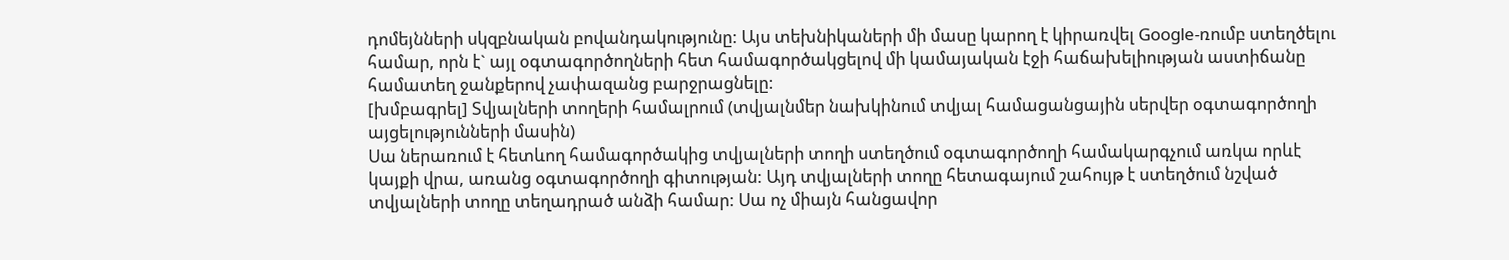դոմեյնների սկզբնական բովանդակությունը: Այս տեխնիկաների մի մասը կարող է կիրառվել Google-ռումբ ստեղծելու համար, որն է` այլ օգտագործողների հետ համագործակցելով մի կամայական էջի հաճախելիության աստիճանը համատեղ ջանքերով չափազանց բարջրացնելը:
[խմբագրել] Տվյալների տողերի համալրում (տվյալնմեր նախկինում տվյալ համացանցային սերվեր օգտագործողի այցելությունների մասին)
Սա ներառում է հետևող համագործակից տվյալների տողի ստեղծում օգտագործողի համակարգչում առկա որևէ կայքի վրա, առանց օգտագործողի գիտության: Այդ տվյալների տողը հետագայում շահույթ է ստեղծում նշված տվյալների տողը տեղադրած անձի համար: Սա ոչ միայն հանցավոր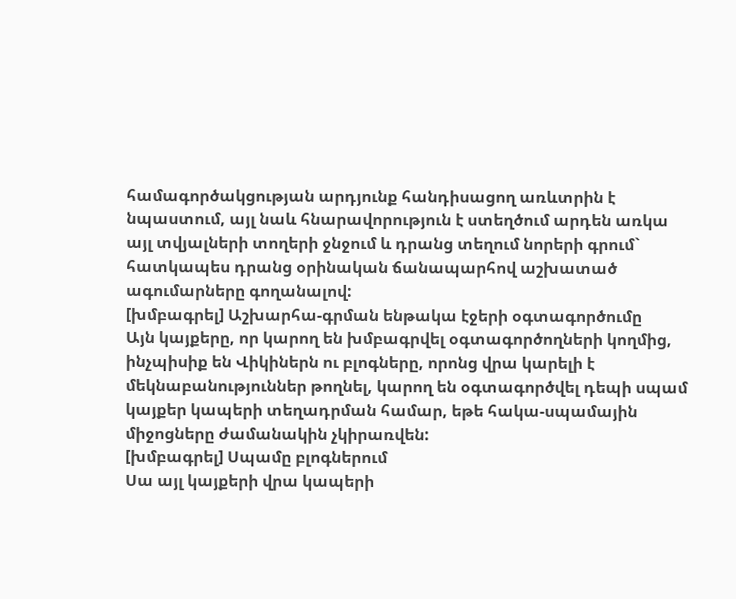համագործակցության արդյունք հանդիսացող առևտրին է նպաստում, այլ նաև հնարավորություն է ստեղծում արդեն առկա այլ տվյալների տողերի ջնջում և դրանց տեղում նորերի գրում` հատկապես դրանց օրինական ճանապարհով աշխատած ագումարները գողանալով:
[խմբագրել] Աշխարհա-գրման ենթակա էջերի օգտագործումը
Այն կայքերը, որ կարող են խմբագրվել օգտագործողների կողմից, ինչպիսիք են Վիկիներն ու բլոգները, որոնց վրա կարելի է մեկնաբանություններ թողնել, կարող են օգտագործվել դեպի սպամ կայքեր կապերի տեղադրման համար, եթե հակա-սպամային միջոցները ժամանակին չկիրառվեն:
[խմբագրել] Սպամը բլոգներում
Սա այլ կայքերի վրա կապերի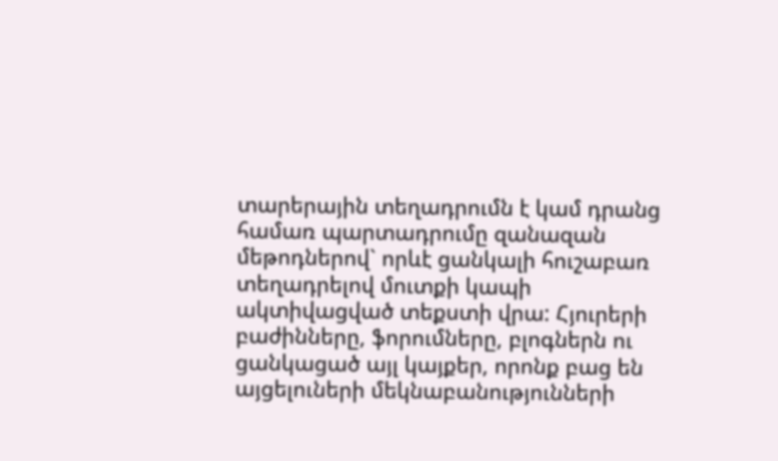տարերային տեղադրումն է կամ դրանց համառ պարտադրումը զանազան մեթոդներով` որևէ ցանկալի հուշաբառ տեղադրելով մուտքի կապի ակտիվացված տեքստի վրա: Հյուրերի բաժինները, ֆորումները, բլոգներն ու ցանկացած այլ կայքեր, որոնք բաց են այցելուների մեկնաբանությունների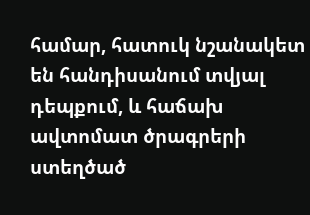համար, հատուկ նշանակետ են հանդիսանում տվյալ դեպքում, և հաճախ ավտոմատ ծրագրերի ստեղծած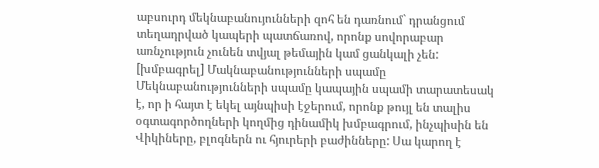աբսուրդ մեկնաբանույունների զոհ են դառնում` դրանցում տեղադրված կապերի պատճառով, որոնք սովորաբար առնչություն չունեն տվյալ թեմային կամ ցանկալի չեն:
[խմբագրել] Մակնաբանությունների սպամը
Մեկնաբանությունների սպամը կապային սպամի տարատեսակ է, որ ի հայտ է եկել այնպիսի էջերում, որոնք թույլ են տալիս օգտագործողների կողմից դինամիկ խմբագրում, ինչպիսին են Վիկիները, բլոգներն ու հյուրերի բաժինները: Սա կարող է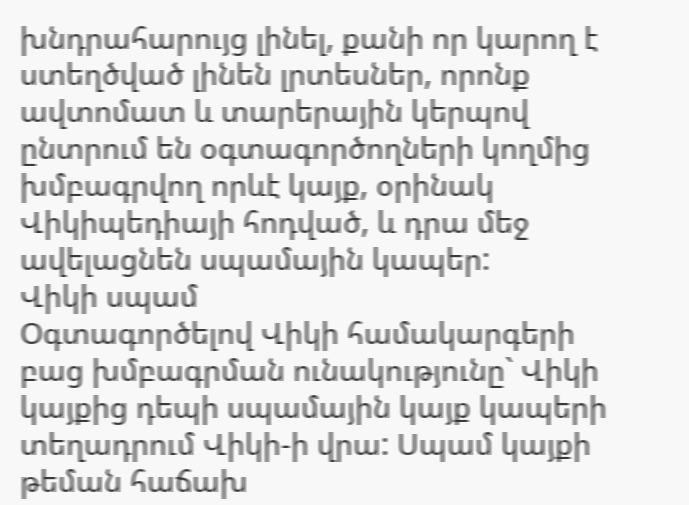խնդրահարույց լինել, քանի որ կարող է ստեղծված լինեն լրտեսներ, որոնք ավտոմատ և տարերային կերպով ընտրում են օգտագործողների կողմից խմբագրվող որևէ կայք, օրինակ Վիկիպեդիայի հոդված, և դրա մեջ ավելացնեն սպամային կապեր:
Վիկի սպամ
Օգտագործելով Վիկի համակարգերի բաց խմբագրման ունակությունը` Վիկի կայքից դեպի սպամային կայք կապերի տեղադրում Վիկի-ի վրա: Սպամ կայքի թեման հաճախ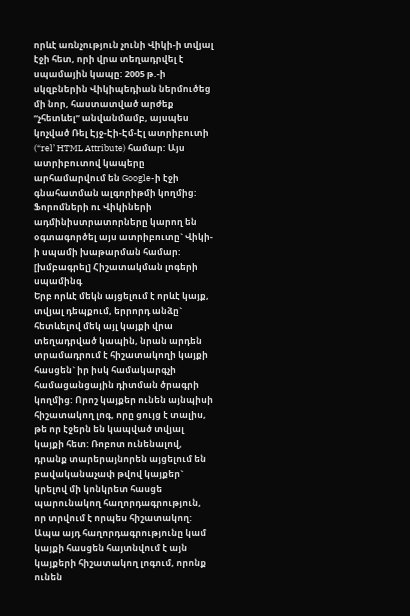որևէ առնչություն չունի Վիկի-ի տվյալ էջի հետ, որի վրա տեղադրվել է սպամային կապը: 2005 թ.-ի սկզբներին Վիկիպեդիան ներմուծեց մի նոր, հաստատված արժեք “չհետևել” անվանմամբ, այսպես կոչված Ռել Էյջ-Էի-Էմ-Էլ ատրիբուտի (“rel’ HTML Attribute) համար: Այս ատրիբուտով կապերը արհամարվում են Google-ի էջի գնահատման ալգորիթմի կողմից: Ֆորոմների ու Վիկիների ադմինիստրատորները կարող են օգտագործել այս ատրիբուտը` Վիկի-ի սպամի խաթարման համար:
[խմբագրել] Հիշատակման լոգերի սպամինգ
Երբ որևէ մեկն այցելում է որևէ կայք, տվյալ դեպքում, երրորդ անձը` հետևելով մեկ այլ կայքի վրա տեղադրված կապին, նրան արդեն տրամադրում է հիշատակողի կայքի հասցեն` իր իսկ համակարգչի համացանցային դիտման ծրագրի կողմից: Որոշ կայքեր ունեն այնպիսի հիշատակող լոգ, որը ցույց է տալիս, թե որ էջերն են կապված տվյալ կայքի հետ: Ռոբոտ ունենալով, դրանք տարերայնորեն այցելում են բավականաչափ թվով կայքեր` կրելով մի կոնկրետ հասցե պարունակող հաղորդագրություն, որ տրվում է որպես հիշատակող: Ապա այդ հաղորդագրությունը կամ կայքի հասցեն հայտնվում է այն կայքերի հիշատակող լոգում, որոնք ունեն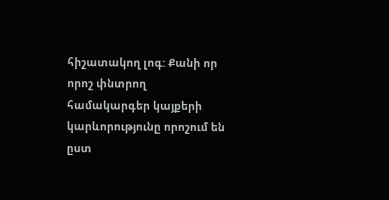հիշատակող լոգ: Քանի որ որոշ փնտրող համակարգեր կայքերի կարևորությունը որոշում են ըստ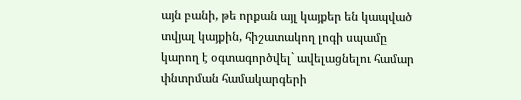այն բանի, թե որքան այլ կայքեր են կապված տվյալ կայքին, հիշատակող լոգի սպամը կարող է օգտագործվել` ավելացնելու համար փնտրման համակարգերի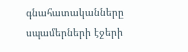գնահատականները սպամերների էջերի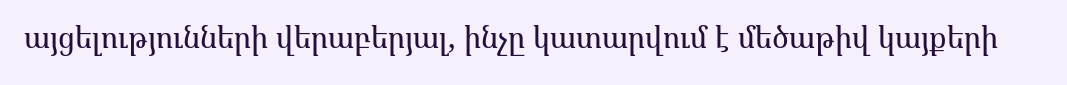այցելությունների վերաբերյալ, ինչը կատարվում է մեծաթիվ կայքերի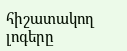հիշատակող լոգերը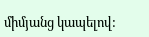միմյանց կապելով: